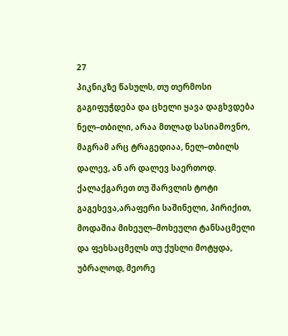27
პიკნიკზე წასულს, თუ თერმოსი გაგიფუჭდება და ცხელი ყავა დაგხვდება ნელ–თბილი, არაა მთლად სასიამოვნო, მაგრამ არც ტრაგედიაა, ნელ–თბილს დალევ, ან არ დალევ საერთოდ. ქალაქგარეთ თუ შარვლის ტოტი გაგეხევა,არაფერი საშინელი, პირიქით, მოდაშია მიხეულ–მოხეული ტანსაცმელი და ფეხსაცმელს თუ ქუსლი მოტყდა, უბრალოდ, მეორე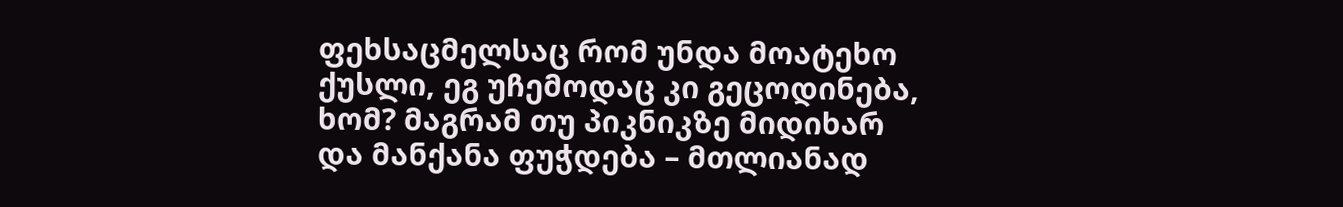ფეხსაცმელსაც რომ უნდა მოატეხო ქუსლი, ეგ უჩემოდაც კი გეცოდინება, ხომ? მაგრამ თუ პიკნიკზე მიდიხარ და მანქანა ფუჭდება – მთლიანად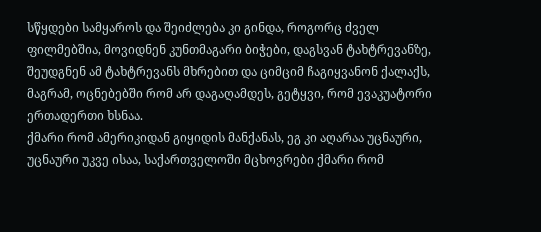სწყდები სამყაროს და შეიძლება კი გინდა, როგორც ძველ ფილმებშია, მოვიდნენ კუნთმაგარი ბიჭები, დაგსვან ტახტრევანზე, შეუდგნენ ამ ტახტრევანს მხრებით და ციმციმ ჩაგიყვანონ ქალაქს, მაგრამ, ოცნებებში რომ არ დაგაღამდეს, გეტყვი, რომ ევაკუატორი ერთადერთი ხსნაა.
ქმარი რომ ამერიკიდან გიყიდის მანქანას, ეგ კი აღარაა უცნაური, უცნაური უკვე ისაა, საქართველოში მცხოვრები ქმარი რომ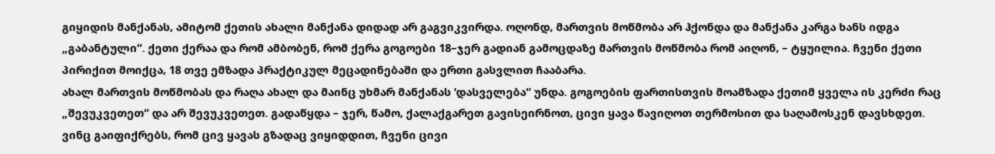გიყიდის მანქანას, ამიტომ ქეთის ახალი მანქანა დიდად არ გაგვიკვირდა. ოღონდ, მართვის მოწმობა არ ჰქონდა და მანქანა კარგა ხანს იდგა „გაბანტული“. ქეთი ქერაა და რომ ამბობენ, რომ ქერა გოგოები 18–ჯერ გადიან გამოცდაზე მართვის მოწმობა რომ აიღონ, – ტყუილია. ჩვენი ქეთი პირიქით მოიქცა, 18 თვე ემზადა პრაქტიკულ მეცადინებაში და ერთი გასვლით ჩააბარა.
ახალ მართვის მოწმობას და რაღა ახალ და მაინც უხმარ მანქანას ‘დასველება“ უნდა. გოგოების ფართისთვის მოამზადა ქეთიმ ყველა ის კერძი რაც „შევუკვეთეთ“ და არ შევუკვეთეთ. გადაწყდა – ჯერ, წამო, ქალაქგარეთ გავისეირნოთ, ცივი ყავა წავიღოთ თერმოსით და საღამოსკენ დავსხდეთ.
ვინც გაიფიქრებს, რომ ცივ ყავას გზადაც ვიყიდდით, ჩვენი ცივი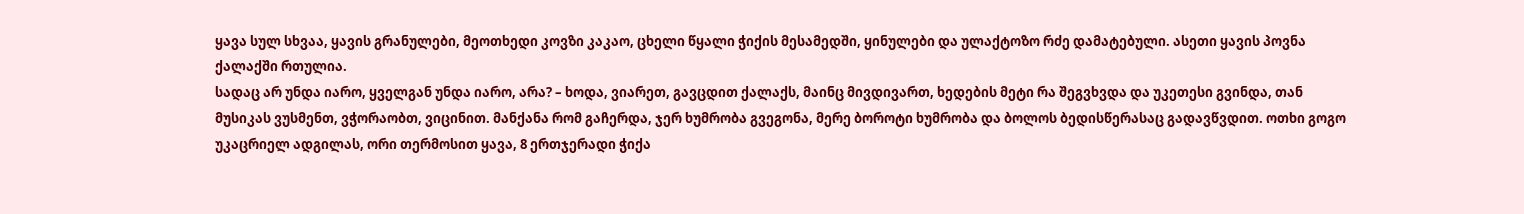ყავა სულ სხვაა, ყავის გრანულები, მეოთხედი კოვზი კაკაო, ცხელი წყალი ჭიქის მესამედში, ყინულები და ულაქტოზო რძე დამატებული. ასეთი ყავის პოვნა ქალაქში რთულია.
სადაც არ უნდა იარო, ყველგან უნდა იარო, არა? – ხოდა, ვიარეთ, გავცდით ქალაქს, მაინც მივდივართ, ხედების მეტი რა შეგვხვდა და უკეთესი გვინდა, თან მუსიკას ვუსმენთ, ვჭორაობთ, ვიცინით. მანქანა რომ გაჩერდა, ჯერ ხუმრობა გვეგონა, მერე ბოროტი ხუმრობა და ბოლოს ბედისწერასაც გადავწვდით. ოთხი გოგო უკაცრიელ ადგილას, ორი თერმოსით ყავა, 8 ერთჯერადი ჭიქა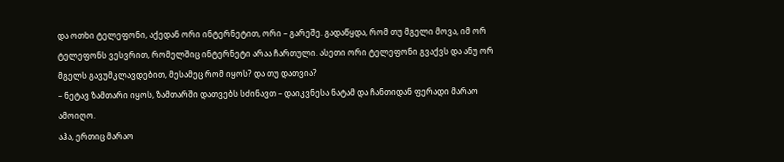და ოთხი ტელეფონი, აქედან ორი ინტერნეტით, ორი – გარეშე. გადაწყდა, რომ თუ მგელი მოვა, იმ ორ ტელეფონს ვესვრით, რომელშიც ინტერნეტი არაა ჩართული. ასეთი ორი ტელეფონი გვაქვს და ანუ ორ მგელს გავუმკლავდებით, მესამეც რომ იყოს? და თუ დათვია?
– ნეტავ ზამთარი იყოს, ზამთარში დათვებს სძინავთ – დაიკვნესა ნატამ და ჩანთიდან ფერადი მარაო ამოიღო.
აჰა, ერთიც მარაო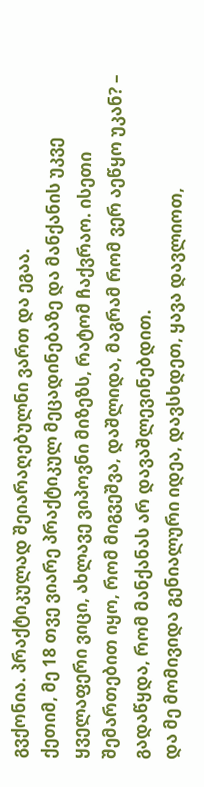გვქონია. პრაქტიკულად შეიარაღებულნი ვართ და ეგაა.
ქეთიმ, მე 18 თვე ვიარე პრაქტიკულ მეცადინებაზე და მანქანის უკვე ყველაფერი ვიცი, ახლავე ვიპოვნი მიზეზს, რატომ ჩაქვრაო. ისეთი შემართებით იყო, რომ მიგვეშვა, დაშლიდა, მაგრამ რომ ვერ აეწყო უკან? – გადაწყდა, რომ მანქანას არ დავაშლევინებდით.
და მე მომივიდა გენიალური იდეა, დავსხდეთ, ყავა დავლიოთ,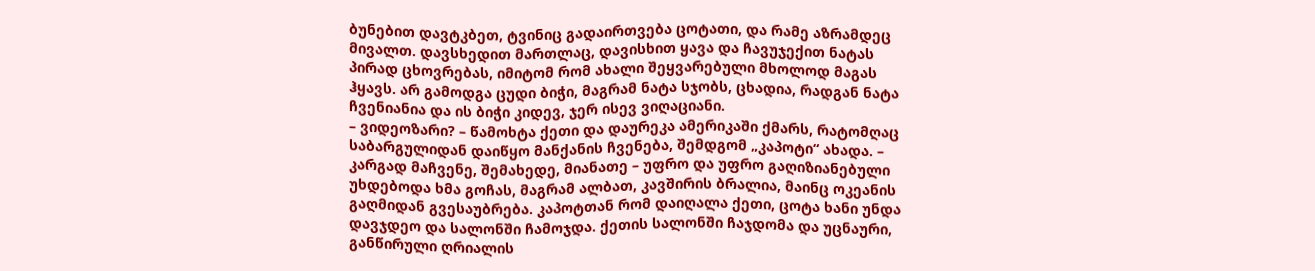ბუნებით დავტკბეთ, ტვინიც გადაირთვება ცოტათი, და რამე აზრამდეც მივალთ. დავსხედით მართლაც, დავისხით ყავა და ჩავუჯექით ნატას პირად ცხოვრებას, იმიტომ რომ ახალი შეყვარებული მხოლოდ მაგას ჰყავს. არ გამოდგა ცუდი ბიჭი, მაგრამ ნატა სჯობს, ცხადია, რადგან ნატა ჩვენიანია და ის ბიჭი კიდევ, ჯერ ისევ ვიღაციანი.
– ვიდეოზარი? – წამოხტა ქეთი და დაურეკა ამერიკაში ქმარს, რატომღაც საბარგულიდან დაიწყო მანქანის ჩვენება, შემდგომ „კაპოტი“ ახადა. – კარგად მაჩვენე, შემახედე, მიანათე – უფრო და უფრო გაღიზიანებული უხდებოდა ხმა გოჩას, მაგრამ ალბათ, კავშირის ბრალია, მაინც ოკეანის გაღმიდან გვესაუბრება. კაპოტთან რომ დაიღალა ქეთი, ცოტა ხანი უნდა დავჯდეო და სალონში ჩამოჯდა. ქეთის სალონში ჩაჯდომა და უცნაური, განწირული ღრიალის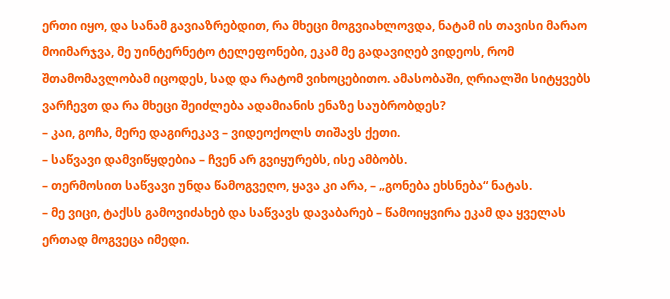ერთი იყო, და სანამ გავიაზრებდით, რა მხეცი მოგვიახლოვდა, ნატამ ის თავისი მარაო მოიმარჯვა, მე უინტერნეტო ტელეფონები, ეკამ მე გადავიღებ ვიდეოს, რომ შთამომავლობამ იცოდეს, სად და რატომ ვიხოცებითო. ამასობაში, ღრიალში სიტყვებს ვარჩევთ და რა მხეცი შეიძლება ადამიანის ენაზე საუბრობდეს?
– კაი, გოჩა, მერე დაგირეკავ – ვიდეოქოლს თიშავს ქეთი.
– საწვავი დამვიწყდებია – ჩვენ არ გვიყურებს, ისე ამბობს.
– თერმოსით საწვავი უნდა წამოგვეღო, ყავა კი არა, – „გონება ეხსნება“ ნატას.
– მე ვიცი, ტაქსს გამოვიძახებ და საწვავს დავაბარებ – წამოიყვირა ეკამ და ყველას ერთად მოგვეცა იმედი.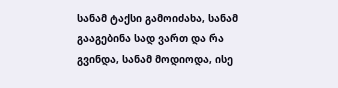სანამ ტაქსი გამოიძახა, სანამ გააგებინა სად ვართ და რა გვინდა, სანამ მოდიოდა, ისე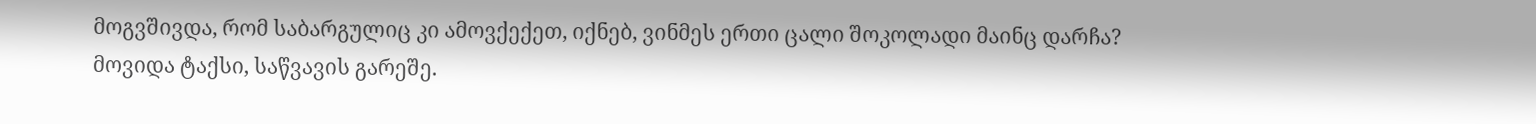მოგვშივდა, რომ საბარგულიც კი ამოვქექეთ, იქნებ, ვინმეს ერთი ცალი შოკოლადი მაინც დარჩა?
მოვიდა ტაქსი, საწვავის გარეშე.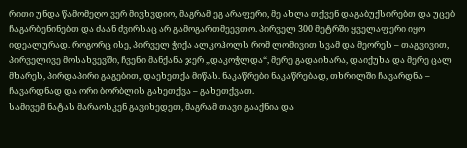რითი უნდა წამომეღო ვერ მივხვდიო, მაგრამ ეგ არაფერი, მე ახლა თქვენ დაგაბუქსირებთ და უცებ ჩაგარბენინებთ და ძაან ძვირსაც არ გამოგართმეევთო. პირველ 300 მეტრში ყველაფერი იყო იდეალურად. როგორც ისე, პირველ ჭიქა ალკოჰოლს რომ ლომივით სვამ და მეორეს – თაგვივით, პირველივე მოსახვევში, ჩვენი მანქანა ჯერ „დაკოჭლდა“, მერე გადაიხარა, დაიქუხა და მერე ცალ მხარეს, პირდაპირი გაგებით, დაეხეთქა მიწას. ნაკაწრები ნაკაწრებად, თხრილში ჩავარდნა – ჩავარდნად და ორი ბორბლის გახეთქვა – გახეთქვათ.
სამივემ ნატას მარაოსკენ გავიხედეთ, მაგრამ თავი გააქნია და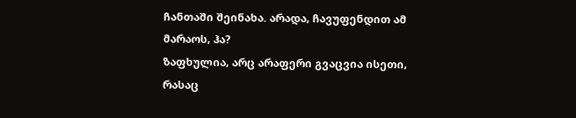ჩანთაში შეინახა. არადა, ჩავუფენდით ამ მარაოს, ჰა?
ზაფხულია, არც არაფერი გვაცვია ისეთი, რასაც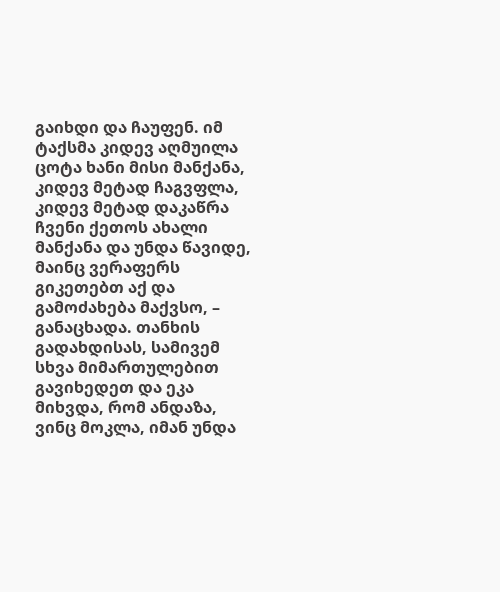გაიხდი და ჩაუფენ. იმ ტაქსმა კიდევ აღმუილა ცოტა ხანი მისი მანქანა, კიდევ მეტად ჩაგვფლა, კიდევ მეტად დაკაწრა ჩვენი ქეთოს ახალი მანქანა და უნდა წავიდე, მაინც ვერაფერს გიკეთებთ აქ და გამოძახება მაქვსო, – განაცხადა. თანხის გადახდისას, სამივემ სხვა მიმართულებით გავიხედეთ და ეკა მიხვდა, რომ ანდაზა, ვინც მოკლა, იმან უნდა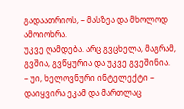გადაათრიოს, – მასზეა და მხოლოდ ამოიოხრა.
უკვე ღამდება. არც გვცხელა, მაგრამ, გვშია, გვწყურია და უკვე გვეშინია.
– უი, ხელოვნური ინტელექტი – დაიყვირა ეკამ და მართლაც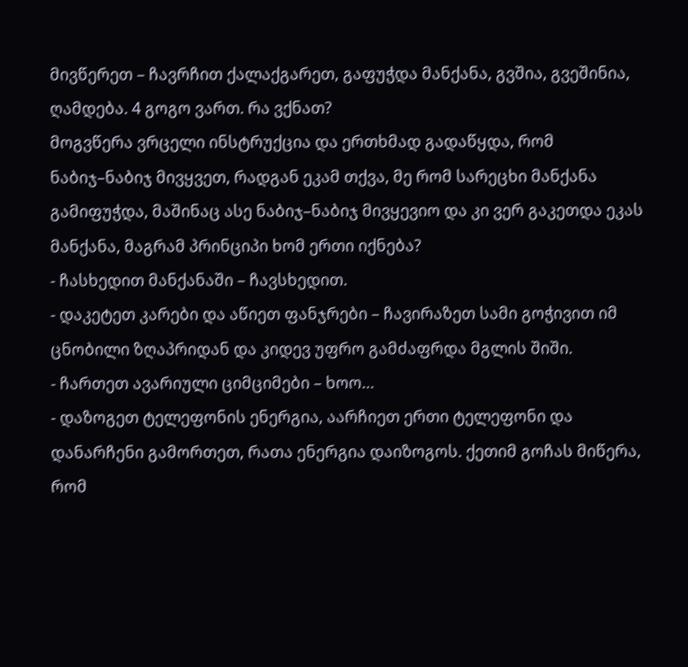მივწერეთ – ჩავრჩით ქალაქგარეთ, გაფუჭდა მანქანა, გვშია, გვეშინია, ღამდება. 4 გოგო ვართ. რა ვქნათ?
მოგვწერა ვრცელი ინსტრუქცია და ერთხმად გადაწყდა, რომ ნაბიჯ–ნაბიჯ მივყვეთ, რადგან ეკამ თქვა, მე რომ სარეცხი მანქანა გამიფუჭდა, მაშინაც ასე ნაბიჯ–ნაბიჯ მივყევიო და კი ვერ გაკეთდა ეკას მანქანა, მაგრამ პრინციპი ხომ ერთი იქნება?
- ჩასხედით მანქანაში – ჩავსხედით.
- დაკეტეთ კარები და აწიეთ ფანჯრები – ჩავირაზეთ სამი გოჭივით იმ ცნობილი ზღაპრიდან და კიდევ უფრო გამძაფრდა მგლის შიში.
- ჩართეთ ავარიული ციმციმები – ხოო…
- დაზოგეთ ტელეფონის ენერგია, აარჩიეთ ერთი ტელეფონი და დანარჩენი გამორთეთ, რათა ენერგია დაიზოგოს. ქეთიმ გოჩას მიწერა, რომ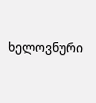ხელოვნური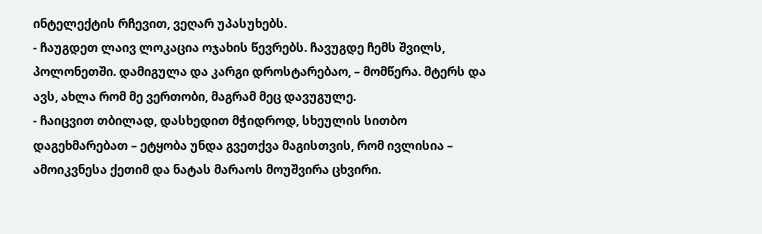ინტელექტის რჩევით, ვეღარ უპასუხებს.
- ჩაუგდეთ ლაივ ლოკაცია ოჯახის წევრებს. ჩავუგდე ჩემს შვილს, პოლონეთში. დამიგულა და კარგი დროსტარებაო, – მომწერა. მტერს და ავს, ახლა რომ მე ვერთობი, მაგრამ მეც დავუგულე.
- ჩაიცვით თბილად, დასხედით მჭიდროდ, სხეულის სითბო დაგეხმარებათ – ეტყობა უნდა გვეთქვა მაგისთვის, რომ ივლისია – ამოიკვნესა ქეთიმ და ნატას მარაოს მოუშვირა ცხვირი.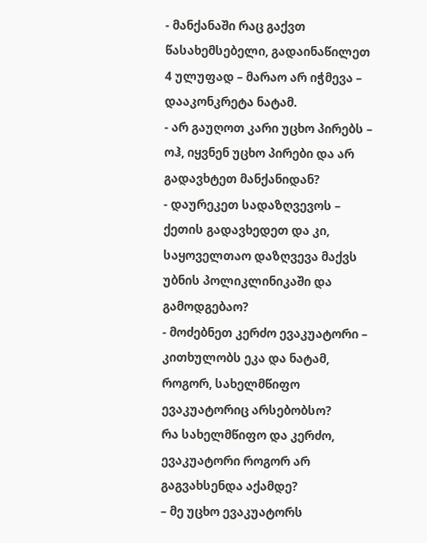- მანქანაში რაც გაქვთ წასახემსებელი, გადაინაწილეთ 4 ულუფად – მარაო არ იჭმევა – დააკონკრეტა ნატამ.
- არ გაუღოთ კარი უცხო პირებს – ოჰ, იყვნენ უცხო პირები და არ გადავხტეთ მანქანიდან?
- დაურეკეთ სადაზღვევოს – ქეთის გადავხედეთ და კი, საყოველთაო დაზღვევა მაქვს უბნის პოლიკლინიკაში და გამოდგებაო?
- მოძებნეთ კერძო ევაკუატორი – კითხულობს ეკა და ნატამ, როგორ, სახელმწიფო ევაკუატორიც არსებობსო?
რა სახელმწიფო და კერძო, ევაკუატორი როგორ არ გაგვახსენდა აქამდე?
– მე უცხო ევაკუატორს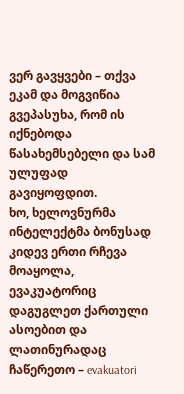ვერ გავყვები – თქვა ეკამ და მოგვიწია გვეპასუხა, რომ ის იქნებოდა წასახემსებელი და სამ ულუფად გავიყოფდით.
ხო, ხელოვნურმა ინტელექტმა ბონუსად კიდევ ერთი რჩევა მოაყოლა, ევაკუატორიც დაგუგლეთ ქართული ასოებით და ლათინურადაც ჩაწერეთო – evakuatori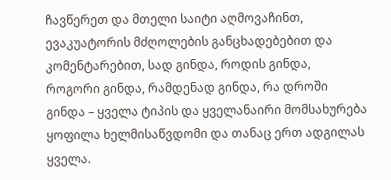ჩავწერეთ და მთელი საიტი აღმოვაჩინთ, ევაკუატორის მძღოლების განცხადებებით და კომენტარებით, სად გინდა, როდის გინდა, როგორი გინდა, რამდენად გინდა, რა დროში გინდა – ყველა ტიპის და ყველანაირი მომსახურება ყოფილა ხელმისაწვდომი და თანაც ერთ ადგილას ყველა.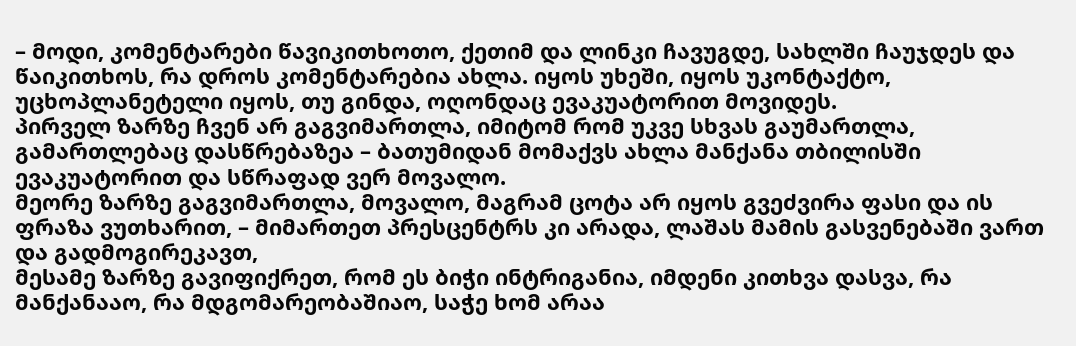– მოდი, კომენტარები წავიკითხოთო, ქეთიმ და ლინკი ჩავუგდე, სახლში ჩაუჯდეს და წაიკითხოს, რა დროს კომენტარებია ახლა. იყოს უხეში, იყოს უკონტაქტო, უცხოპლანეტელი იყოს, თუ გინდა, ოღონდაც ევაკუატორით მოვიდეს.
პირველ ზარზე ჩვენ არ გაგვიმართლა, იმიტომ რომ უკვე სხვას გაუმართლა, გამართლებაც დასწრებაზეა – ბათუმიდან მომაქვს ახლა მანქანა თბილისში ევაკუატორით და სწრაფად ვერ მოვალო.
მეორე ზარზე გაგვიმართლა, მოვალო, მაგრამ ცოტა არ იყოს გვეძვირა ფასი და ის ფრაზა ვუთხარით, – მიმართეთ პრესცენტრს კი არადა, ლაშას მამის გასვენებაში ვართ და გადმოგირეკავთ,
მესამე ზარზე გავიფიქრეთ, რომ ეს ბიჭი ინტრიგანია, იმდენი კითხვა დასვა, რა მანქანააო, რა მდგომარეობაშიაო, საჭე ხომ არაა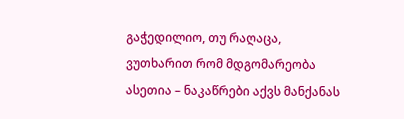გაჭედილიო, თუ რაღაცა, ვუთხარით რომ მდგომარეობა ასეთია – ნაკაწრები აქვს მანქანას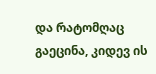და რატომღაც გაეცინა, კიდევ ის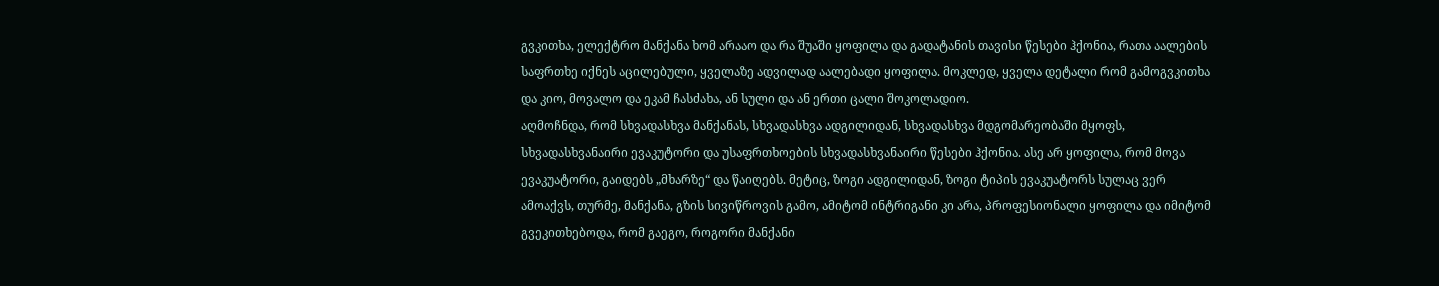გვკითხა, ელექტრო მანქანა ხომ არააო და რა შუაში ყოფილა და გადატანის თავისი წესები ჰქონია, რათა აალების საფრთხე იქნეს აცილებული, ყველაზე ადვილად აალებადი ყოფილა. მოკლედ, ყველა დეტალი რომ გამოგვკითხა და კიო, მოვალო და ეკამ ჩასძახა, ან სული და ან ერთი ცალი შოკოლადიო.
აღმოჩნდა, რომ სხვადასხვა მანქანას, სხვადასხვა ადგილიდან, სხვადასხვა მდგომარეობაში მყოფს, სხვადასხვანაირი ევაკუტორი და უსაფრთხოების სხვადასხვანაირი წესები ჰქონია. ასე არ ყოფილა, რომ მოვა ევაკუატორი, გაიდებს „მხარზე“ და წაიღებს. მეტიც, ზოგი ადგილიდან, ზოგი ტიპის ევაკუატორს სულაც ვერ ამოაქვს, თურმე, მანქანა, გზის სივიწროვის გამო, ამიტომ ინტრიგანი კი არა, პროფესიონალი ყოფილა და იმიტომ გვეკითხებოდა, რომ გაეგო, როგორი მანქანი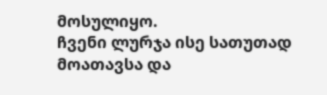მოსულიყო.
ჩვენი ლურჯა ისე სათუთად მოათავსა და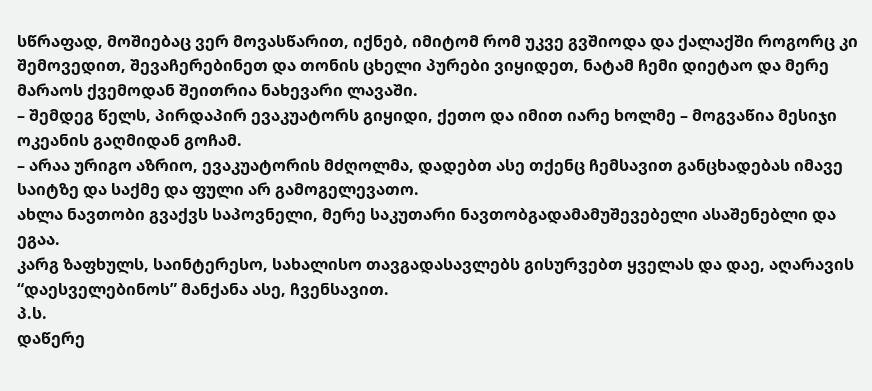სწრაფად, მოშიებაც ვერ მოვასწარით, იქნებ, იმიტომ რომ უკვე გვშიოდა და ქალაქში როგორც კი შემოვედით, შევაჩერებინეთ და თონის ცხელი პურები ვიყიდეთ, ნატამ ჩემი დიეტაო და მერე მარაოს ქვემოდან შეითრია ნახევარი ლავაში.
– შემდეგ წელს, პირდაპირ ევაკუატორს გიყიდი, ქეთო და იმით იარე ხოლმე – მოგვაწია მესიჯი ოკეანის გაღმიდან გოჩამ.
– არაა ურიგო აზრიო, ევაკუატორის მძღოლმა, დადებთ ასე თქენც ჩემსავით განცხადებას იმავე საიტზე და საქმე და ფული არ გამოგელევათო.
ახლა ნავთობი გვაქვს საპოვნელი, მერე საკუთარი ნავთობგადამამუშევებელი ასაშენებლი და ეგაა.
კარგ ზაფხულს, საინტერესო, სახალისო თავგადასავლებს გისურვებთ ყველას და დაე, აღარავის “დაესველებინოს” მანქანა ასე, ჩვენსავით.
პ.ს.
დაწერე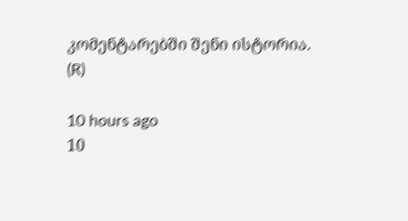კომენტარებში შენი ისტორია.
(R)

10 hours ago
10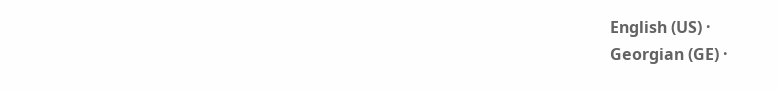English (US) ·
Georgian (GE) ·